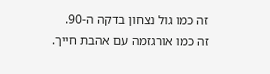זה כמו גול נצחון בדקה ה-90.
זה כמו אורגזמה עם אהבת חייך.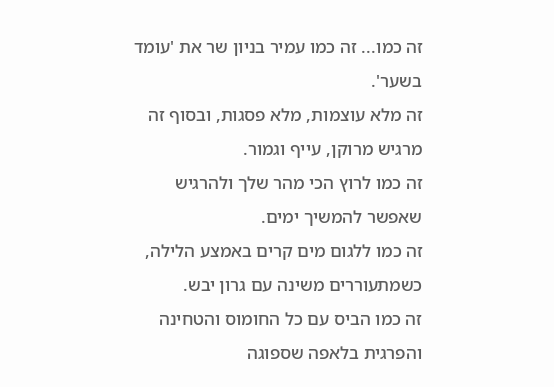זה כמו... זה כמו עמיר בניון שר את 'עומד בשער'.
זה מלא עוצמות, מלא פסגות, ובסוף זה מרגיש מרוקן, עייף וגמור.
זה כמו לרוץ הכי מהר שלך ולהרגיש שאפשר להמשיך ימים.
זה כמו ללגום מים קרים באמצע הלילה, כשמתעוררים משינה עם גרון יבש.
זה כמו הביס עם כל החומוס והטחינה והפרגית בלאפה שספוגה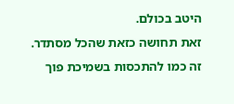היטב בכולם.
זאת תחושה כזאת שהכל מסתדר.
זה כמו להתכסות בשמיכת פוך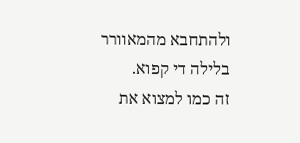ולהתחבא מהמאוורר בלילה די קפוא.
זה כמו למצוא את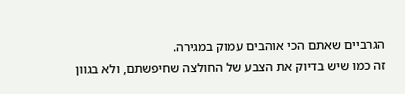הגרביים שאתם הכי אוהבים עמוק במגירה.
זה כמו שיש בדיוק את הצבע של החולצה שחיפשתם, ולא בגוון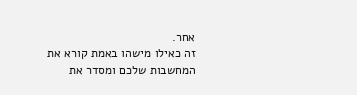אחר.
זה כאילו מישהו באמת קורא את המחשבות שלכם ומסדר את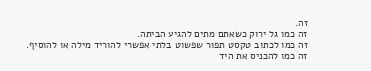זה.
זה כמו גל ירוק כשאתם מתים להגיע הביתה.
זה כמו לכתוב טקסט תפור שפשוט בלתי אפשרי להוריד מילה או להוסיף.
זה כמו להכניס את היד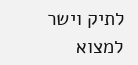לתיק וישר למצוא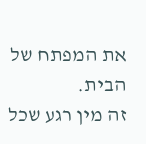את המפתח של הבית.
זה מין רגע שכל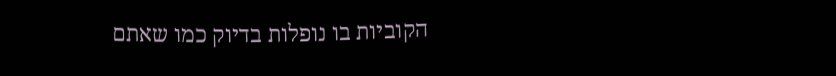הקוביות בו נופלות בדיוק כמו שאתם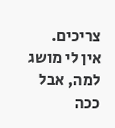צריכים.
אין לי מושג למה, אבל ככה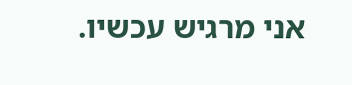אני מרגיש עכשיו.